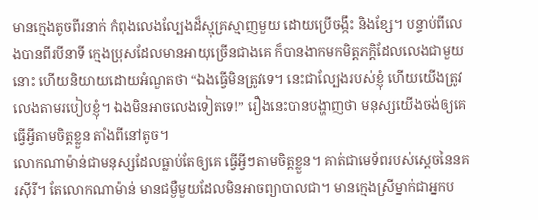មានក្មេងតូចពីរនាក់ កំពុងលេងល្បែងដ៏ស្មុគ្រស្មាញមួយ ដោយប្រើចង្កឹះ និងខ្សែ។ បន្ទាប់ពីលេងបានពីរបីនាទី ក្មេងប្រុសដែលមានអាយុច្រើនជាងគេ ក៏បានងាកមកមិត្តភក្តិដែលលេងជាមួយនោះ ហើយនិយាយដោយអំណួតថា “ឯងធ្វើមិនត្រូវទេ។ នេះជាល្បែងរបស់ខ្ញុំ ហើយយើងត្រូវលេងតាមរបៀបខ្ញុំ។ ឯងមិនអាចលេងទៀតទេ!” រឿងនេះបានបង្ហាញថា មនុស្សយើងចង់ឲ្យគេធ្វើអ្វីតាមចិត្តខ្លួន តាំងពីនៅតូច។
លោកណាម៉ាន់ជាមនុស្សដែលធ្លាប់តែឲ្យគេ ធ្វើអ្វីៗតាមចិត្តខ្លួន។ គាត់ជាមេទ័ពរបស់ស្តេចនៃនគរស៊ីរី។ តែលោកណាម៉ាន់ មានជម្ងឺមួយដែលមិនអាចព្យាបាលជា។ មានក្មេងស្រីម្នាក់ជាអ្នកប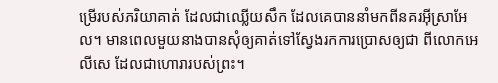ម្រើរបស់ភរិយាគាត់ ដែលជាឈ្លើយសឹក ដែលគេបាននាំមកពីនគរអ៊ីស្រាអែល។ មានពេលមួយនាងបានសុំឲ្យគាត់ទៅស្វែងរកការប្រោសឲ្យជា ពីលោកអេលីសេ ដែលជាហោរារបស់ព្រះ។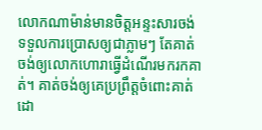លោកណាម៉ាន់មានចិត្តអន្ទះសារចង់ទទួលការប្រោសឲ្យជាភ្លាមៗ តែគាត់ចង់ឲ្យលោកហោរាធ្វើដំណើរមករកគាត់។ គាត់ចង់ឲ្យគេប្រព្រឹត្តចំពោះគាត់ ដោ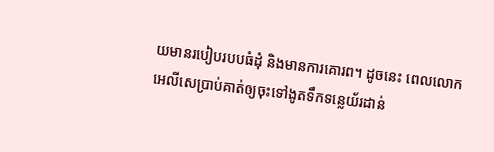យមានរបៀបរបបធំដុំ និងមានការគោរព។ ដូចនេះ ពេលលោកអេលីសេប្រាប់គាត់ឲ្យចុះទៅងូតទឹកទន្លេយ័រដាន់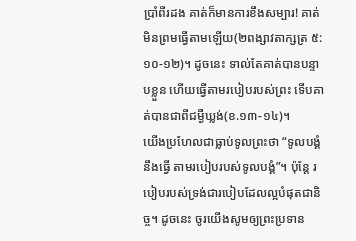ប្រាំពីរដង គាត់ក៏មានការខឹងសម្បារ! គាត់មិនព្រមធ្វើតាមឡើយ(២ពង្សាវតាក្សត្រ ៥:១០-១២)។ ដូចនេះ ទាល់តែគាត់បានបន្ទាបខ្លួន ហើយធ្វើតាមរបៀបរបស់ព្រះ ទើបគាត់បានជាពីជម្ងឺឃ្លង់(ខ.១៣-១៤)។
យើងប្រហែលជាធ្លាប់ទូលព្រះថា “ទូលបង្គំនឹងធ្វើ តាមរបៀបរបស់ទូលបង្គំ”។ ប៉ុន្តែ របៀបរបស់ទ្រង់ជារបៀបដែលល្អបំផុតជានិច្ច។ ដូចនេះ ចូរយើងសូមឲ្យព្រះប្រទាន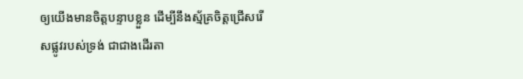ឲ្យយើងមានចិត្តបន្ទាបខ្លួន ដើម្បីនឹងស្ម័គ្រចិត្តជ្រើសរើសផ្លូវរបស់ទ្រង់ ជាជាងដើរតា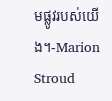មផ្លូវរបស់យើង។-Marion Stroud